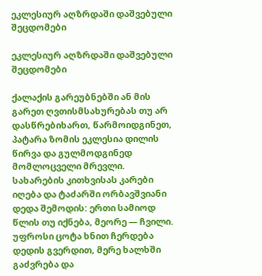ეკლესიურ აღზრდაში დაშვებული შეცდომები

ეკლესიურ აღზრდაში დაშვებული შეცდომები

ქალაქის გარეუბნებში ან მის გარეთ ღვთისმსახურებას თუ არ დასწრებიხართ, წარმოიდგინეთ, პატარა ზომის ეკლესია დილის წირვა და გულმოდგინედ მომლოცველი მრევლი. სახარების კითხვისას კარები იღება და ტაძარში ორბავშვიანი დედა შემოდის: ერთი სამიოდ წლის თუ იქნება, მეორე — ჩვილი. უფროსი ცოტა ხნით ჩერდება დედის გვერდით, მერე ხალხში გაძვრება და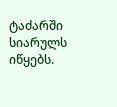ტაძარში სიარულს იწყებს.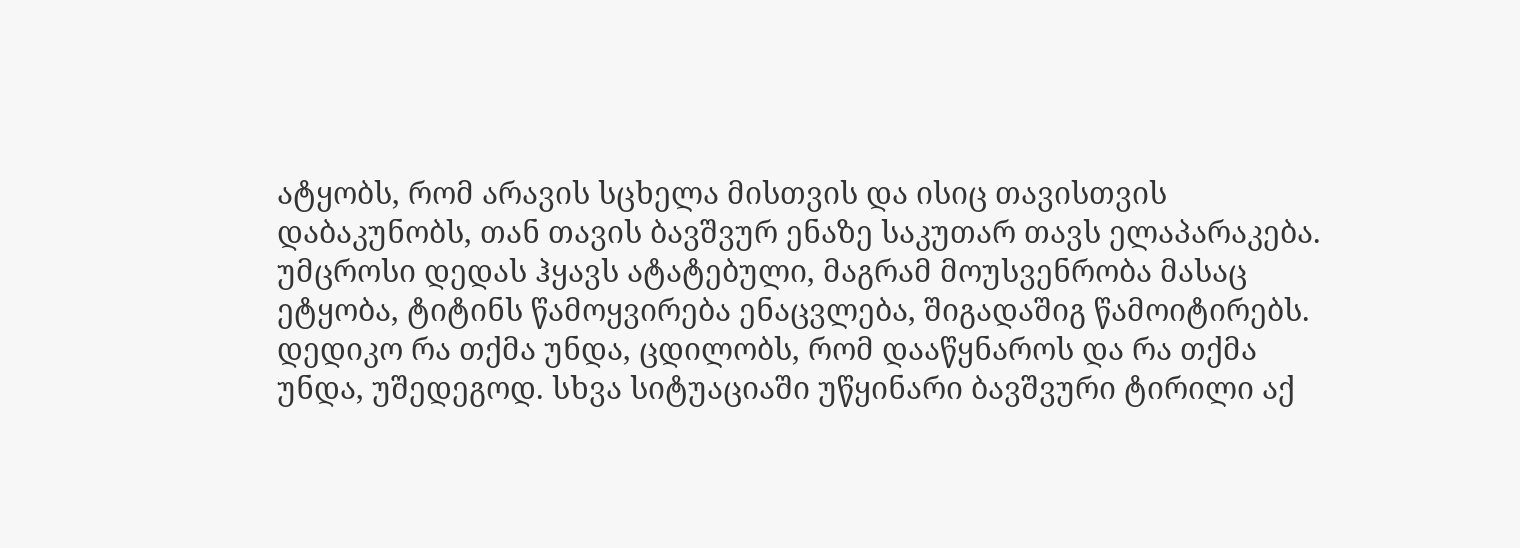ატყობს, რომ არავის სცხელა მისთვის და ისიც თავისთვის დაბაკუნობს, თან თავის ბავშვურ ენაზე საკუთარ თავს ელაპარაკება. უმცროსი დედას ჰყავს ატატებული, მაგრამ მოუსვენრობა მასაც ეტყობა, ტიტინს წამოყვირება ენაცვლება, შიგადაშიგ წამოიტირებს. დედიკო რა თქმა უნდა, ცდილობს, რომ დააწყნაროს და რა თქმა უნდა, უშედეგოდ. სხვა სიტუაციაში უწყინარი ბავშვური ტირილი აქ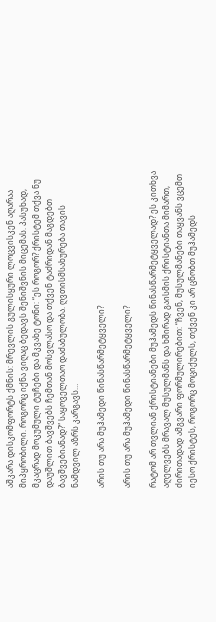აშკარა დისკომფორტს ქმნის: მრევლის გულისყური ლოცვისკენ აღარაა მიპყრობილი. როგორც იქნა ვიღაც ბედავს შენიშვნის მიცემას. პასუხად, მკაცრად მოკუმული ტუჩები და მკვახე ტონი: “ეს როგორ? ქრისტემ თქვა ნუ დაუშლით ბავშვებს ჩემთან მოსვლასო და თქვენ ტაძრიდან მაგდებთ ბავშვებიანად?“ საყოველთაო დაძაბულობა. ღვთისმსახურება თავის ნამდვილ აზრს კარგავს…

არის თუ არა მუჰამედი წინასწარმეტყველი?

არის თუ არა მუჰამედი წინასწარმეტყველი?

რატომ არ თვლიან ქრისტიანები მუჰამედს წინასწარმეტყველად? ეს კითხვა აღელვებს მრავალ მუსულმანს და ხშირად გაისმის ქრისტიანთა მიმართ, ძირითადად ამგვარი ფორმულირებით: “ჩვენ, მუსულმანები თაყვანს ვცემთ იესო ქრისტეს, როგორც მოციქულს, თქვენ კი არ ცნობთ მუჰამედს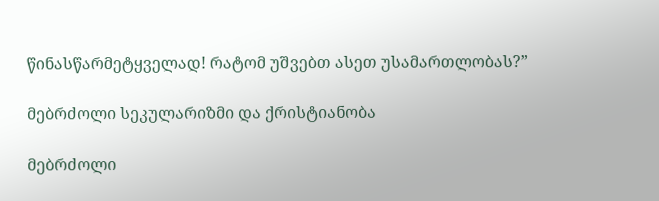წინასწარმეტყველად! რატომ უშვებთ ასეთ უსამართლობას?”

მებრძოლი სეკულარიზმი და ქრისტიანობა

მებრძოლი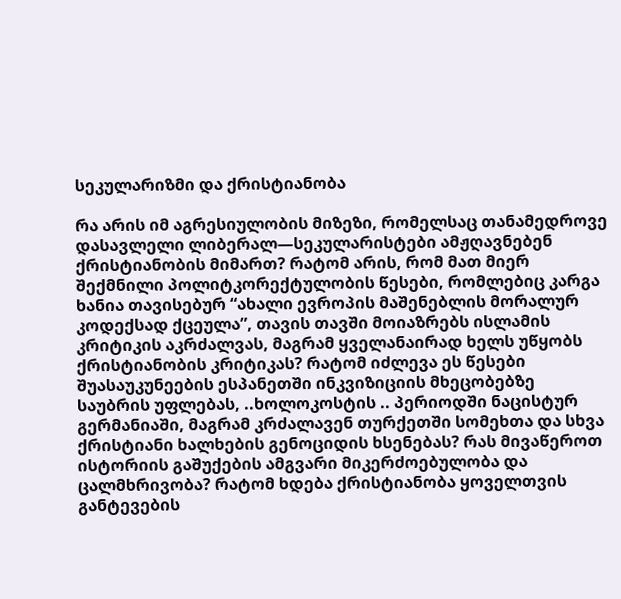სეკულარიზმი და ქრისტიანობა

რა არის იმ აგრესიულობის მიზეზი, რომელსაც თანამედროვე დასავლელი ლიბერალ—სეკულარისტები ამჟღავნებენ ქრისტიანობის მიმართ? რატომ არის, რომ მათ მიერ შექმნილი პოლიტკორექტულობის წესები, რომლებიც კარგა ხანია თავისებურ “ახალი ევროპის მაშენებლის მორალურ კოდექსად ქცეულა”, თავის თავში მოიაზრებს ისლამის კრიტიკის აკრძალვას, მაგრამ ყველანაირად ხელს უწყობს ქრისტიანობის კრიტიკას? რატომ იძლევა ეს წესები შუასაუკუნეების ესპანეთში ინკვიზიციის მხეცობებზე საუბრის უფლებას, ..ხოლოკოსტის .. პერიოდში ნაცისტურ გერმანიაში, მაგრამ კრძალავენ თურქეთში სომეხთა და სხვა ქრისტიანი ხალხების გენოციდის ხსენებას? რას მივაწეროთ ისტორიის გაშუქების ამგვარი მიკერძოებულობა და ცალმხრივობა? რატომ ხდება ქრისტიანობა ყოველთვის განტევების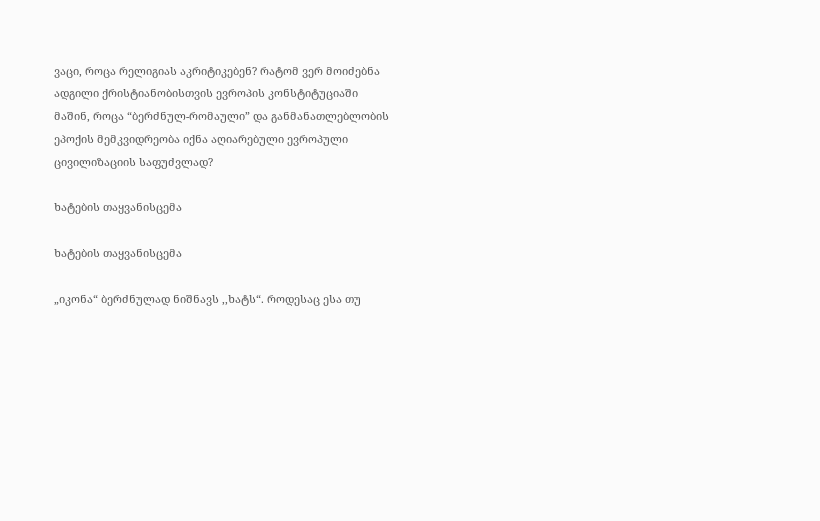ვაცი, როცა რელიგიას აკრიტიკებენ? რატომ ვერ მოიძებნა ადგილი ქრისტიანობისთვის ევროპის კონსტიტუციაში მაშინ, როცა “ბერძნულ-რომაული” და განმანათლებლობის ეპოქის მემკვიდრეობა იქნა აღიარებული ევროპული ცივილიზაციის საფუძვლად?

ხატების თაყვანისცემა

ხატების თაყვანისცემა

„იკონა“ ბერძნულად ნიშნავს ,,ხატს“. როდესაც ესა თუ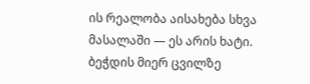ის რეალობა აისახება სხვა მასალაში — ეს არის ხატი. ბეჭდის მიერ ცვილზე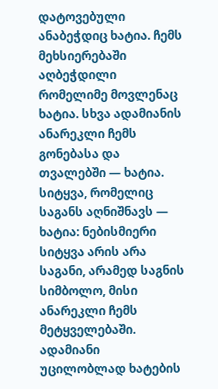დატოვებული ანაბეჭდიც ხატია. ჩემს მეხსიერებაში აღბეჭდილი რომელიმე მოვლენაც ხატია. სხვა ადამიანის ანარეკლი ჩემს გონებასა და თვალებში — ხატია. სიტყვა, რომელიც საგანს აღნიშნავს — ხატია: ნებისმიერი სიტყვა არის არა საგანი, არამედ საგნის სიმბოლო, მისი ანარეკლი ჩემს მეტყველებაში. ადამიანი უცილობლად ხატების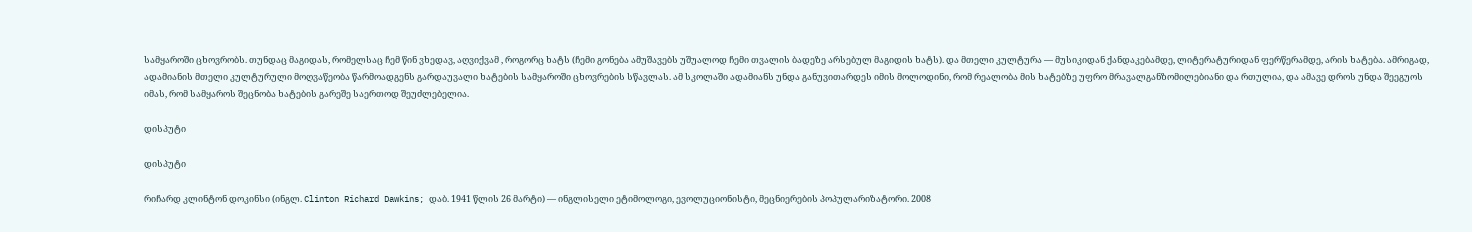სამყაროში ცხოვრობს. თუნდაც მაგიდას, რომელსაც ჩემ წინ ვხედავ, აღვიქვამ , როგორც ხატს (ჩემი გონება ამუშავებს უშუალოდ ჩემი თვალის ბადეზე არსებულ მაგიდის ხატს). და მთელი კულტურა — მუსიკიდან ქანდაკებამდე, ლიტერატურიდან ფერწერამდე, არის ხატება. ამრიგად, ადამიანის მთელი კულტურული მოღვაწეობა წარმოადგენს გარდაუვალი ხატების სამყაროში ცხოვრების სწავლას. ამ სკოლაში ადამიანს უნდა განუვითარდეს იმის მოლოდინი, რომ რეალობა მის ხატებზე უფრო მრავალგანზომილებიანი და რთულია, და ამავე დროს უნდა შეეგუოს იმას, რომ სამყაროს შეცნობა ხატების გარეშე საერთოდ შეუძლებელია.

დისპუტი

დისპუტი

რიჩარდ კლინტონ დოკინსი (ინგლ. Clinton Richard Dawkins; დაბ. 1941 წლის 26 მარტი) — ინგლისელი ეტიმოლოგი, ევოლუციონისტი, მეცნიერების პოპულარიზატორი. 2008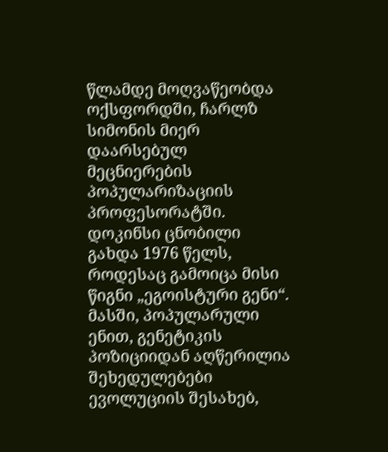წლამდე მოღვაწეობდა ოქსფორდში, ჩარლზ სიმონის მიერ დაარსებულ მეცნიერების პოპულარიზაციის პროფესორატში. დოკინსი ცნობილი გახდა 1976 წელს, როდესაც გამოიცა მისი წიგნი „ეგოისტური გენი“. მასში, პოპულარული ენით, გენეტიკის პოზიციიდან აღწერილია შეხედულებები ევოლუციის შესახებ,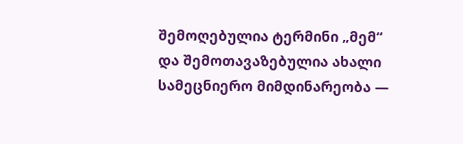შემოღებულია ტერმინი „მემ“ და შემოთავაზებულია ახალი სამეცნიერო მიმდინარეობა —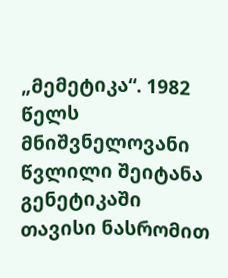„მემეტიკა“. 1982 წელს მნიშვნელოვანი წვლილი შეიტანა გენეტიკაში თავისი ნასრომით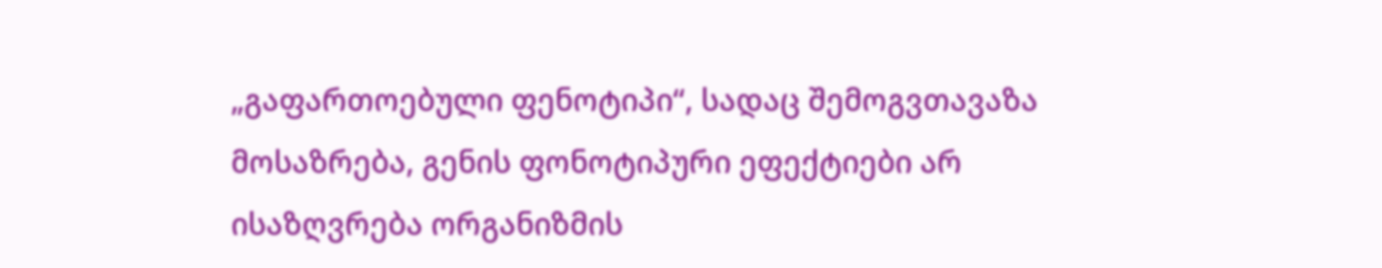„გაფართოებული ფენოტიპი“, სადაც შემოგვთავაზა მოსაზრება, გენის ფონოტიპური ეფექტიები არ ისაზღვრება ორგანიზმის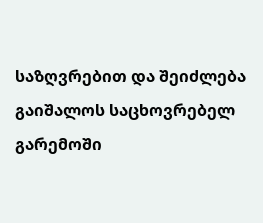საზღვრებით და შეიძლება გაიშალოს საცხოვრებელ გარემოში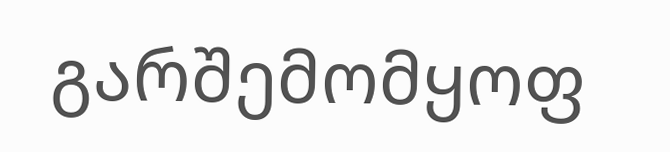გარშემომყოფ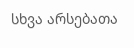სხვა არსებათა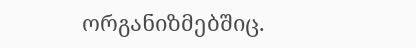ორგანიზმებშიც.